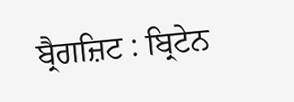ਬ੍ਰੈਗਜ਼ਿਟ : ਬ੍ਰਿਟੇਨ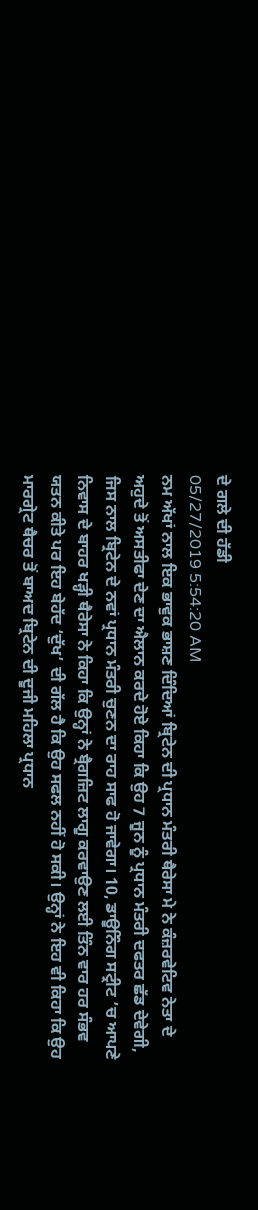ਦੇ ਗਲੇ ਦੀ ਹੱਡੀ
05/27/2019 5:54:20 AM
ਨਮ ਅੱਖਾਂ ਨਾਲ ਇਕ ਭਾਵੁਕ ਭਾਸ਼ਣ ਦਿੰਦਿਆਂ ਬ੍ਰਿਟੇਨ ਦੀ ਪ੍ਰਧਾਨ ਮੰਤਰੀ ਥੈਰੇਸਾ ਮੇ ਨੇ ਕੰਜ਼ਰਵੇਟਿਵ ਨੇਤਾ ਦੇ ਅਹੁਦੇ ਤੋਂ ਅਸਤੀਫਾ ਦੇਣ ਦਾ ਐਲਾਨ ਕਰਦੇ ਹੋਏ ਕਿਹਾ ਕਿ ਉਹ 7 ਜੂਨ ਨੂੰ ਪ੍ਰਧਾਨ ਮੰਤਰੀ ਦਫਤਰ ਛੱਡ ਦੇਵੇਗੀ, ਜਿਸ ਨਾਲ ਬ੍ਰਿਟੇਨ ਦੇ ਨਵਾਂ ਪ੍ਰਧਾਨ ਮੰਤਰੀ ਚੁਣਨ ਦਾ ਰਾਹ ਸਾਫ ਹੋ ਜਾਵੇਗਾ। 10, ਡਾਊਨਿੰਗ ਸਟ੍ਰੀਟ ’ਚ ਆਪਣੇ ਨਿਵਾਸ ਦੇ ਬਾਹਰ ਖੜ੍ਹੀ ਥੈਰੇਸਾ ਨੇ ਕਿਹਾ ਕਿ ਉਨ੍ਹਾਂ ਨੇ ਬ੍ਰੈਗਜ਼ਿਟ ਲਾਗੂ ਕਰਵਾਉਣ ਲਈ ਤਿੰਨ ਵਾਰ ਹਰ ਸੰਭਵ ਯਤਨ ਕੀਤੇ ਪਰ ਇਹ ਬੇਹੱਦ ‘ਦੁੱਖ’ ਦੀ ਗੱਲ ਹੈ ਕਿ ਉਹ ਸਫਲ ਨਹੀਂ ਹੋ ਸਕੀ। ਉਨ੍ਹਾਂ ਨੇ ਇਹ ਵੀ ਕਿਹਾ ਕਿ ਉਹ ਮਾਰਗ੍ਰੇਟ ਥੈਚਰ ਤੋਂ ਬਾਅਦ ਬ੍ਰਿਟੇਨ ਦੀ ਦੂਜੀ ਮਹਿਲਾ ਪ੍ਰਧਾਨ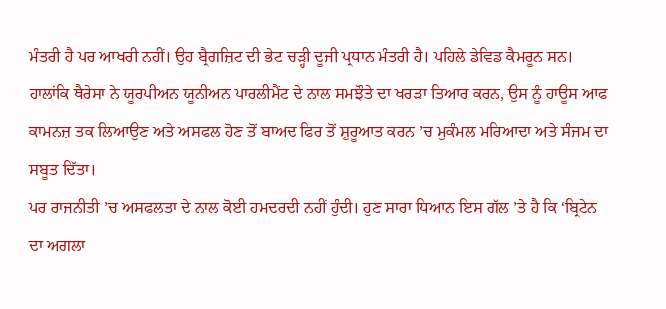ਮੰਤਰੀ ਹੈ ਪਰ ਆਖਰੀ ਨਹੀਂ। ਉਹ ਬ੍ਰੈਗਜ਼ਿਟ ਦੀ ਭੇਟ ਚੜ੍ਹੀ ਦੂਜੀ ਪ੍ਰਧਾਨ ਮੰਤਰੀ ਹੈ। ਪਹਿਲੇ ਡੇਵਿਡ ਕੈਮਰੂਨ ਸਨ। ਹਾਲਾਂਕਿ ਥੈਰੇਸਾ ਨੇ ਯੂਰਪੀਅਨ ਯੂਨੀਅਨ ਪਾਰਲੀਮੈਂਟ ਦੇ ਨਾਲ ਸਮਝੌਤੇ ਦਾ ਖਰੜਾ ਤਿਆਰ ਕਰਨ, ਉਸ ਨੂੰ ਹਾਊਸ ਆਫ ਕਾਮਨਜ਼ ਤਕ ਲਿਆਉਣ ਅਤੇ ਅਸਫਲ ਹੋਣ ਤੋਂ ਬਾਅਦ ਫਿਰ ਤੋਂ ਸ਼ੁਰੂਆਤ ਕਰਨ ’ਚ ਮੁਕੰਮਲ ਮਰਿਆਦਾ ਅਤੇ ਸੰਜਮ ਦਾ ਸਬੂਤ ਦਿੱਤਾ।
ਪਰ ਰਾਜਨੀਤੀ ’ਚ ਅਸਫਲਤਾ ਦੇ ਨਾਲ ਕੋਈ ਹਮਦਰਦੀ ਨਹੀਂ ਹੁੰਦੀ। ਹੁਣ ਸਾਰਾ ਧਿਆਨ ਇਸ ਗੱਲ ’ਤੇ ਹੈ ਕਿ ‘ਬ੍ਰਿਟੇਨ ਦਾ ਅਗਲਾ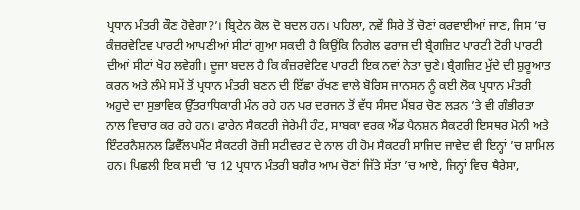ਪ੍ਰਧਾਨ ਮੰਤਰੀ ਕੌਣ ਹੋਵੇਗਾ?’। ਬ੍ਰਿਟੇਨ ਕੋਲ ਦੋ ਬਦਲ ਹਨ। ਪਹਿਲਾ, ਨਵੇਂ ਸਿਰੇ ਤੋਂ ਚੋਣਾਂ ਕਰਵਾਈਆਂ ਜਾਣ, ਜਿਸ ’ਚ ਕੰਜ਼ਰਵੇਟਿਵ ਪਾਰਟੀ ਆਪਣੀਆਂ ਸੀਟਾਂ ਗੁਆ ਸਕਦੀ ਹੈ ਕਿਉਂਕਿ ਨਿਗੇਲ ਫਰਾਜ ਦੀ ਬ੍ਰੈਗਜ਼ਿਟ ਪਾਰਟੀ ਟੋਰੀ ਪਾਰਟੀ ਦੀਆਂ ਸੀਟਾਂ ਖੋਹ ਲਵੇਗੀ। ਦੂਜਾ ਬਦਲ ਹੈ ਕਿ ਕੰਜ਼ਰਵੇਟਿਵ ਪਾਰਟੀ ਇਕ ਨਵਾਂ ਨੇਤਾ ਚੁਣੇ। ਬ੍ਰੈਗਜ਼ਿਟ ਮੁੱਦੇ ਦੀ ਸ਼ੁਰੂਆਤ ਕਰਨ ਅਤੇ ਲੰਮੇ ਸਮੇਂ ਤੋਂ ਪ੍ਰਧਾਨ ਮੰਤਰੀ ਬਣਨ ਦੀ ਇੱਛਾ ਰੱਖਣ ਵਾਲੇ ਬੋਰਿਸ ਜਾਨਸਨ ਨੂੰ ਕਈ ਲੋਕ ਪ੍ਰਧਾਨ ਮੰਤਰੀ ਅਹੁਦੇ ਦਾ ਸੁਭਾਵਿਕ ਉੱਤਰਾਧਿਕਾਰੀ ਮੰਨ ਰਹੇ ਹਨ ਪਰ ਦਰਜਨ ਤੋਂ ਵੱਧ ਸੰਸਦ ਮੈਂਬਰ ਚੋਣ ਲੜਨ ’ਤੇ ਵੀ ਗੰਭੀਰਤਾ ਨਾਲ ਵਿਚਾਰ ਕਰ ਰਹੇ ਹਨ। ਫਾਰੇਨ ਸੈਕਟਰੀ ਜੇਰੇਮੀ ਹੰਟ, ਸਾਬਕਾ ਵਰਕ ਐਂਡ ਪੈਨਸ਼ਨ ਸੈਕਟਰੀ ਇਸਥਰ ਮੋਨੀ ਅਤੇ ਇੰਟਰਨੈਸ਼ਨਲ ਡਿਵੈੱਲਪਮੈਂਟ ਸੈਕਟਰੀ ਰੋਜ਼ੀ ਸਟੀਵਰਟ ਦੇ ਨਾਲ ਹੀ ਹੋਮ ਸੈਕਟਰੀ ਸਾਜਿਦ ਜਾਵੇਦ ਵੀ ਇਨ੍ਹਾਂ ’ਚ ਸ਼ਾਮਿਲ ਹਨ। ਪਿਛਲੀ ਇਕ ਸਦੀ ’ਚ 12 ਪ੍ਰਧਾਨ ਮੰਤਰੀ ਬਗੈਰ ਆਮ ਚੋਣਾਂ ਜਿੱਤੇ ਸੱਤਾ ’ਚ ਆਏ, ਜਿਨ੍ਹਾਂ ਵਿਚ ਥੈਰੇਸਾ,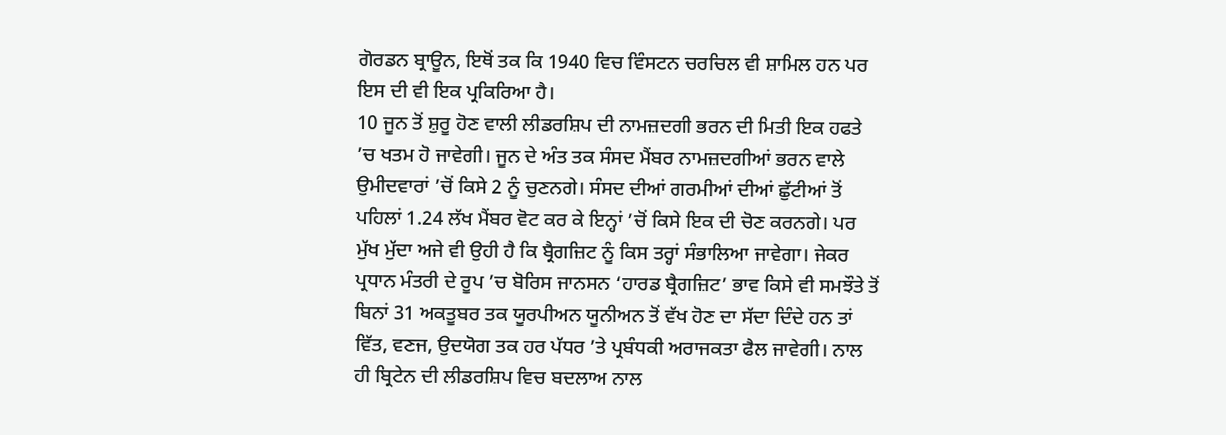ਗੋਰਡਨ ਬ੍ਰਾਊਨ, ਇਥੋਂ ਤਕ ਕਿ 1940 ਵਿਚ ਵਿੰਸਟਨ ਚਰਚਿਲ ਵੀ ਸ਼ਾਮਿਲ ਹਨ ਪਰ ਇਸ ਦੀ ਵੀ ਇਕ ਪ੍ਰਕਿਰਿਆ ਹੈ।
10 ਜੂਨ ਤੋਂ ਸ਼ੁਰੂ ਹੋਣ ਵਾਲੀ ਲੀਡਰਸ਼ਿਪ ਦੀ ਨਾਮਜ਼ਦਗੀ ਭਰਨ ਦੀ ਮਿਤੀ ਇਕ ਹਫਤੇ ’ਚ ਖਤਮ ਹੋ ਜਾਵੇਗੀ। ਜੂਨ ਦੇ ਅੰਤ ਤਕ ਸੰਸਦ ਮੈਂਬਰ ਨਾਮਜ਼ਦਗੀਆਂ ਭਰਨ ਵਾਲੇ ਉਮੀਦਵਾਰਾਂ ’ਚੋਂ ਕਿਸੇ 2 ਨੂੰ ਚੁਣਨਗੇ। ਸੰਸਦ ਦੀਆਂ ਗਰਮੀਆਂ ਦੀਆਂ ਛੁੱਟੀਆਂ ਤੋਂ ਪਹਿਲਾਂ 1.24 ਲੱਖ ਮੈਂਬਰ ਵੋਟ ਕਰ ਕੇ ਇਨ੍ਹਾਂ ’ਚੋਂ ਕਿਸੇ ਇਕ ਦੀ ਚੋਣ ਕਰਨਗੇ। ਪਰ ਮੁੱਖ ਮੁੱਦਾ ਅਜੇ ਵੀ ਉਹੀ ਹੈ ਕਿ ਬ੍ਰੈਗਜ਼ਿਟ ਨੂੰ ਕਿਸ ਤਰ੍ਹਾਂ ਸੰਭਾਲਿਆ ਜਾਵੇਗਾ। ਜੇਕਰ ਪ੍ਰਧਾਨ ਮੰਤਰੀ ਦੇ ਰੂਪ ’ਚ ਬੋਰਿਸ ਜਾਨਸਨ ‘ਹਾਰਡ ਬ੍ਰੈਗਜ਼ਿਟ’ ਭਾਵ ਕਿਸੇ ਵੀ ਸਮਝੌਤੇ ਤੋਂ ਬਿਨਾਂ 31 ਅਕਤੂਬਰ ਤਕ ਯੂਰਪੀਅਨ ਯੂਨੀਅਨ ਤੋਂ ਵੱਖ ਹੋਣ ਦਾ ਸੱਦਾ ਦਿੰਦੇ ਹਨ ਤਾਂ ਵਿੱਤ, ਵਣਜ, ਉਦਯੋਗ ਤਕ ਹਰ ਪੱਧਰ ’ਤੇ ਪ੍ਰਬੰਧਕੀ ਅਰਾਜਕਤਾ ਫੈਲ ਜਾਵੇਗੀ। ਨਾਲ ਹੀ ਬ੍ਰਿਟੇਨ ਦੀ ਲੀਡਰਸ਼ਿਪ ਵਿਚ ਬਦਲਾਅ ਨਾਲ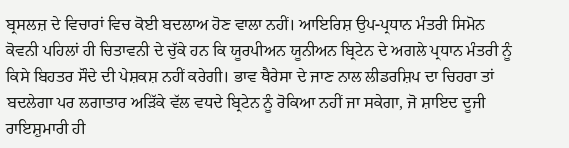ਬ੍ਰਸਲਜ਼ ਦੇ ਵਿਚਾਰਾਂ ਵਿਚ ਕੋਈ ਬਦਲਾਅ ਹੋਣ ਵਾਲਾ ਨਹੀਂ। ਆਇਰਿਸ਼ ਉਪ-ਪ੍ਰਧਾਨ ਮੰਤਰੀ ਸਿਮੋਨ ਕੋਵਨੀ ਪਹਿਲਾਂ ਹੀ ਚਿਤਾਵਨੀ ਦੇ ਚੁੱਕੇ ਹਨ ਕਿ ਯੂਰਪੀਅਨ ਯੂਨੀਅਨ ਬ੍ਰਿਟੇਨ ਦੇ ਅਗਲੇ ਪ੍ਰਧਾਨ ਮੰਤਰੀ ਨੂੰ ਕਿਸੇ ਬਿਹਤਰ ਸੌਦੇ ਦੀ ਪੇਸ਼ਕਸ਼ ਨਹੀਂ ਕਰੇਗੀ। ਭਾਵ ਥੈਰੇਸਾ ਦੇ ਜਾਣ ਨਾਲ ਲੀਡਰਸ਼ਿਪ ਦਾ ਚਿਹਰਾ ਤਾਂ ਬਦਲੇਗਾ ਪਰ ਲਗਾਤਾਰ ਅੜਿੱਕੇ ਵੱਲ ਵਧਦੇ ਬ੍ਰਿਟੇਨ ਨੂੰ ਰੋਕਿਆ ਨਹੀਂ ਜਾ ਸਕੇਗਾ, ਜੋ ਸ਼ਾਇਦ ਦੂਜੀ ਰਾਇਸ਼ੁਮਾਰੀ ਹੀ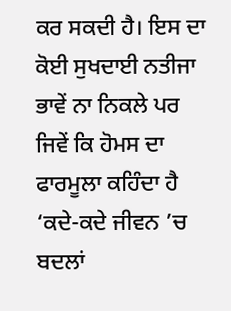ਕਰ ਸਕਦੀ ਹੈ। ਇਸ ਦਾ ਕੋਈ ਸੁਖਦਾਈ ਨਤੀਜਾ ਭਾਵੇਂ ਨਾ ਨਿਕਲੇ ਪਰ ਜਿਵੇਂ ਕਿ ਹੋਮਸ ਦਾ ਫਾਰਮੂਲਾ ਕਹਿੰਦਾ ਹੈ ‘ਕਦੇ-ਕਦੇ ਜੀਵਨ ’ਚ ਬਦਲਾਂ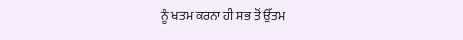ਨੂੰ ਖਤਮ ਕਰਨਾ ਹੀ ਸਭ ਤੋਂ ਉੱਤਮ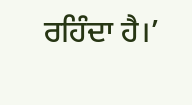ਰਹਿੰਦਾ ਹੈ।’